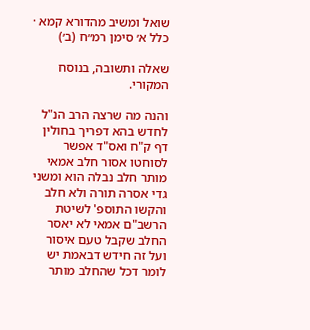שואל ומשיב מהדורא קמא · כלל א׳ סימן רמ״ח (ב׳)

שאלה ותשובה, בנוסח המקורי.

והנה מה שרצה הרב הנ"ל לחדש בהא דפריך בחולין דף ק"ח ואס"ד אפשר לסוחטו אסור חלב אמאי מותר חלב נבלה הוא ומשני גדי אסרה תורה ולא חלב והקשו התוספ' לשיטת הרשב"ם אמאי לא יאסר החלב שקבל טעם איסור ועל זה חידש דבאמת יש לומר דכל שהחלב מותר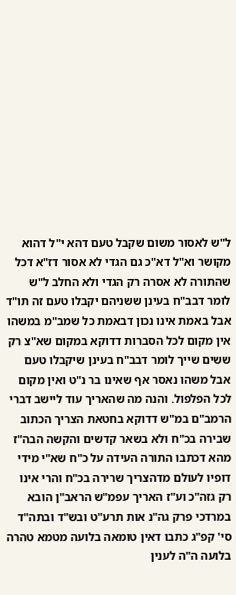ל"ש לאסור משום שקבל טעם דהא י"ל דהוא מקושר וא"ל דא"כ גם הגדי לא אסור דז"א דכל שהתורה לא אסרה רק הגדי ולא החלב ל"ש לומר דבב"ח בעינן ששניהם יקבלו טעם זה תו"ד אבל באמת אינו נכון דבאמת כל שמב"מ במשהו אין מקום לכל הסברות דדוקא במקום שא"צ רק ששים שייך לומר דבב"ח בעינן שיקבלו טעם אבל משהו נאסר אף שאינו בר נ"ט ואין מקום לכל הפלפול. והנה מה שהאריך עוד ליישב דברי הרמב"ם במ"ש דדוקא בחטאת הצריך הכתוב שבירה בכ"ח ולא בשאר קדשים והקשה הבה"ז מהא דכתבו התורה העידה על כ"ח שא"י מידי דופיו לעולם מדהצריך שרירה בכ"ח והרי אינו רק גזה"כ וע"ז האריך עפמ"ש הראב"ן הובא במרדכי פרק גה"נ אות תרע"ט ובש"ד ובתה"ד סי' קפ"ג כתבו דאין טומאה בלועה מטמא טהרה בלועה ה"ה לענין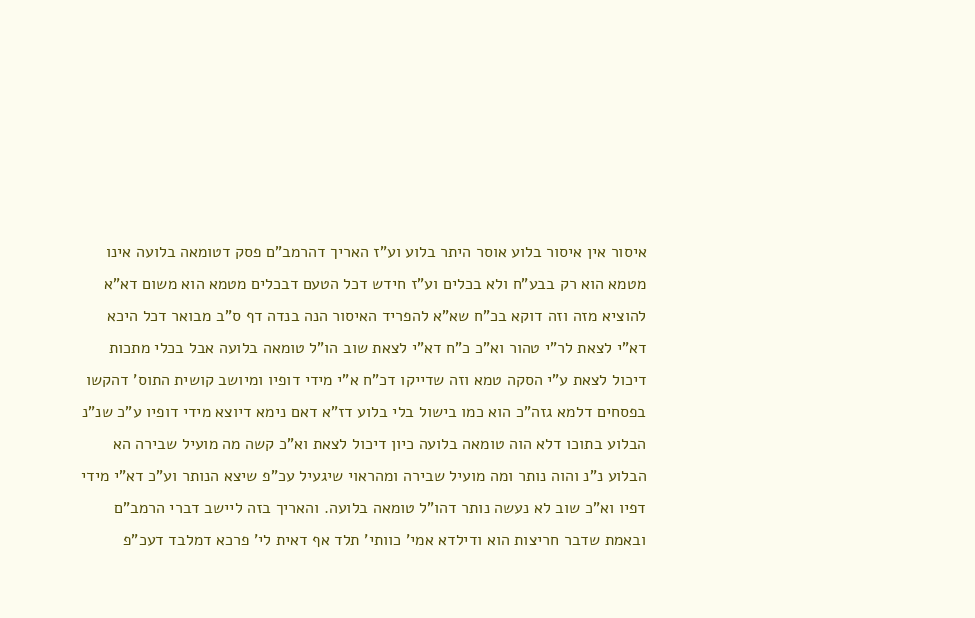איסור אין איסור בלוע אוסר היתר בלוע וע"ז האריך דהרמב"ם פסק דטומאה בלועה אינו מטמא הוא רק בבע"ח ולא בכלים וע"ז חידש דכל הטעם דבכלים מטמא הוא משום דא"א להוציא מזה וזה דוקא בכ"ח שא"א להפריד האיסור הנה בנדה דף ס"ב מבואר דכל היכא דא"י לצאת לר"י טהור וא"כ כ"ח דא"י לצאת שוב הו"ל טומאה בלועה אבל בכלי מתכות דיכול לצאת ע"י הסקה טמא וזה שדייקו דכ"ח א"י מידי דופיו ומיושב קושית התוס' דהקשו בפסחים דלמא גזה"כ הוא כמו בישול בלי בלוע דז"א דאם נימא דיוצא מידי דופיו ע"כ שנ"נ הבלוע בתוכו דלא הוה טומאה בלועה כיון דיכול לצאת וא"כ קשה מה מועיל שבירה הא הבלוע נ"נ והוה נותר ומה מועיל שבירה ומהראוי שיגעיל עכ"פ שיצא הנותר וע"כ דא"י מידי דפיו וא"כ שוב לא נעשה נותר דהו"ל טומאה בלועה. והאריך בזה ליישב דברי הרמב"ם ובאמת שדבר חריצות הוא ודילדא אמי' כוותי' תלד אף דאית לי' פרכא דמלבד דעכ"פ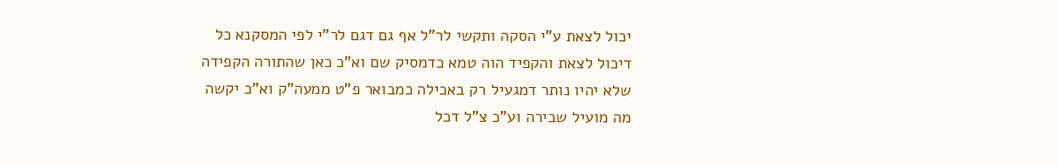יכול לצאת ע"י הסקה ותקשי לר"ל אף גם דגם לר"י לפי המסקנא כל דיכול לצאת והקפיד הוה טמא כדמסיק שם וא"כ כאן שהתורה הקפידה שלא יהיו נותר דמגעיל רק באכילה כמבואר פ"ט ממעה"ק וא"כ יקשה מה מועיל שבירה וע"כ צ"ל דכל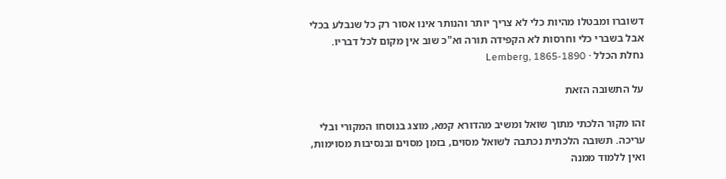דשוברו ומבטלו מהיות כלי לא צריך יותר והנותר אינו אסור רק כל שנבלע בכלי אבל בשברי כלי וחרסות לא הקפידה תורה וא"כ שוב אין מקום לכל דבריו.
נחלת הכלל · Lemberg, 1865-1890

על התשובה הזאת

זהו מקור הלכתי מתוך שואל ומשיב מהדורא קמא, מוצג בנוסחו המקורי ובלי עריכה. תשובה הלכתית נכתבה לשואל מסוים, בזמן מסוים ובנסיבות מסוימות, ואין ללמוד ממנה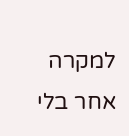למקרה אחר בלי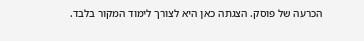הכרעה של פוסק. הצגתה כאן היא לצורך לימוד המקור בלבד.